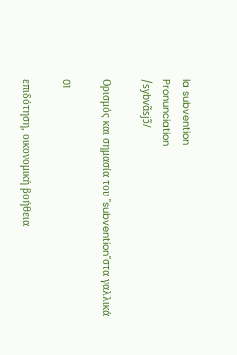la subvention
Pronunciation
/sybvɑ̃sjɔ̃/

Ορισμός και σημασία του "subvention"στα γαλλικά

01

επιδότηση, οικονομική βοήθεια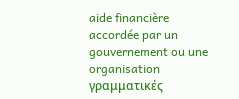aide financière accordée par un gouvernement ou une organisation
γραμματικές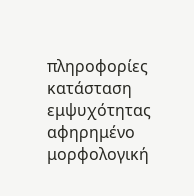πληροφορίες
κατάσταση εμψυχότητας
αφηρημένο
μορφολογική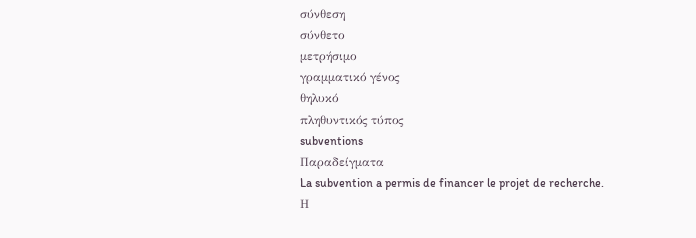σύνθεση
σύνθετο
μετρήσιμο
γραμματικό γένος
θηλυκό
πληθυντικός τύπος
subventions
Παραδείγματα
La subvention a permis de financer le projet de recherche.
Η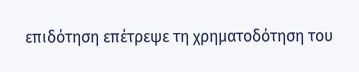επιδότηση επέτρεψε τη χρηματοδότηση του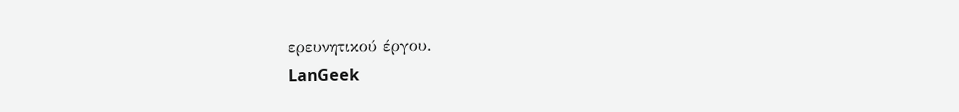ερευνητικού έργου.
LanGeek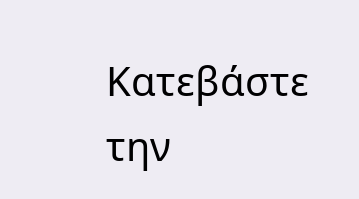Κατεβάστε την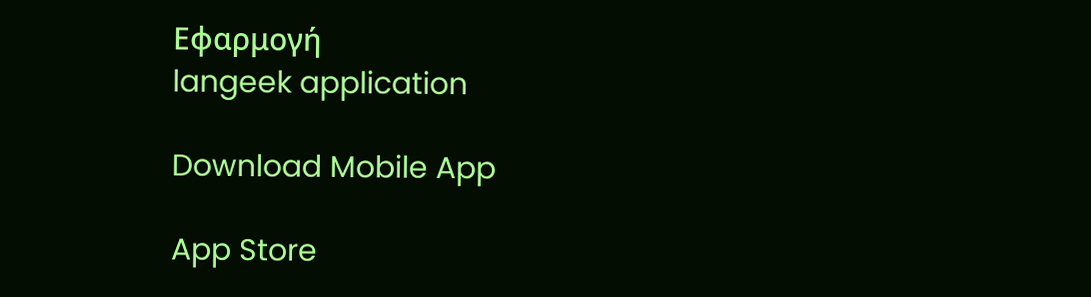Εφαρμογή
langeek application

Download Mobile App

App Store